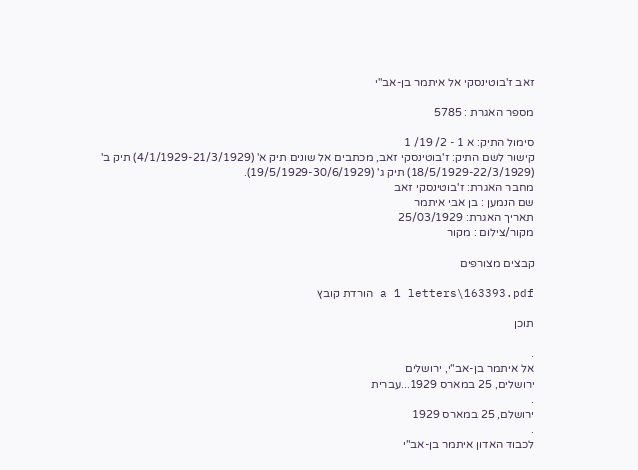זאב ז'בוטינסקי אל איתמר בן-אב"י

מספר האגרת : 5785

סימול התיק: א 1 - 2/ 19/ 1
קישור לשם התיק: ז'בוטינסקי זאב, מכתבים אל שונים תיק א' (4/1/1929-21/3/1929) תיק ב' (18/5/1929-22/3/1929) תיק ג' (19/5/1929-30/6/1929).
מחבר האגרת: ז'בוטינסקי זאב
שם הנמען : בן אבי איתמר
תאריך האגרת: 25/03/1929
מקור/צילום : מקור

קבצים מצורפים

a 1 letters\163393.pdf הורדת קובץ

תוכן

.
אל איתמר בן-אב"י, ירושלים
ירושלים, 25 במארס 1929...עברית
.
ירושלם, 25 במארס 1929
.
לכבוד האדון איתמר בן-אב"י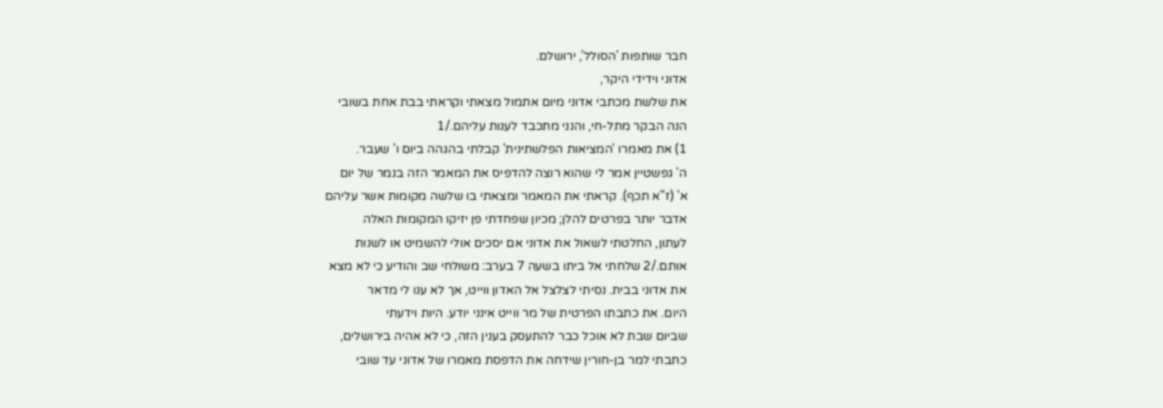חבר שותפות 'הסולל', ירושלם.
אדוני וידידי היקר,
את שלשת מכתבי אדוני מיום אתמול מצאתי וקראתי בבת אחת בשובי
הנה הבקר מתל-חי, והנני מתכבד לענות עליהם./1
1) את מאמרו 'המציאות הפלשתינית' קבלתי בהגהה ביום ו' שעבר.
ה' גפשטיין אמר לי שהוא רוצה להדפיס את המאמר הזה בנמר של יום
א' (ז"א תכף). קראתי את המאמר ומצאתי בו שלשה מקומות אשר עליהם
אדבר יותר בפרטים להלן; מכיון שפחדתי פן יזיקו המקומות האלה
לעתון, החלטתי לשאול את אדוני אם יסכים אולי להשמיט או לשנות
אותם./2 שלחתי אל ביתו בשעה 7 בערב: משולחי שב והודיע כי לא מצא
את אדוני בבית. נסיתי לצלצל אל האדון ווייט, אך לא ענו לי מדאר
היום. את כתבתו הפרטית של מר ווייט אינני יודע. היות וידעתי
שביום שבת לא אוכל כבר להתעסק בענין הזה, כי לא אהיה בירושלים,
כתבתי למר בן-חורין שידחה את הדפסת מאמרו של אדוני עד שובי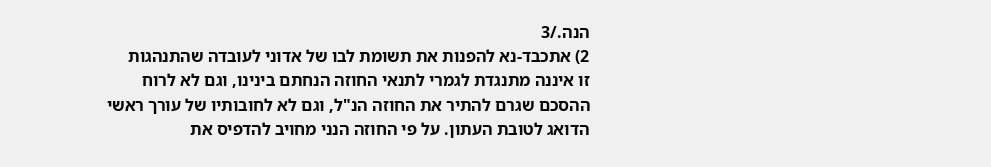הנה./3
2) אתכבד-נא להפנות את תשומת לבו של אדוני לעובדה שהתנהגות
זו איננה מתנגדת לגמרי לתנאי החוזה הנחתם בינינו, וגם לא לרוח
ההסכם שגרם להתיר את החוזה הנ"ל, וגם לא לחובותיו של עורך ראשי
הדואג לטובת העתון. על פי החוזה הנני מחויב להדפיס את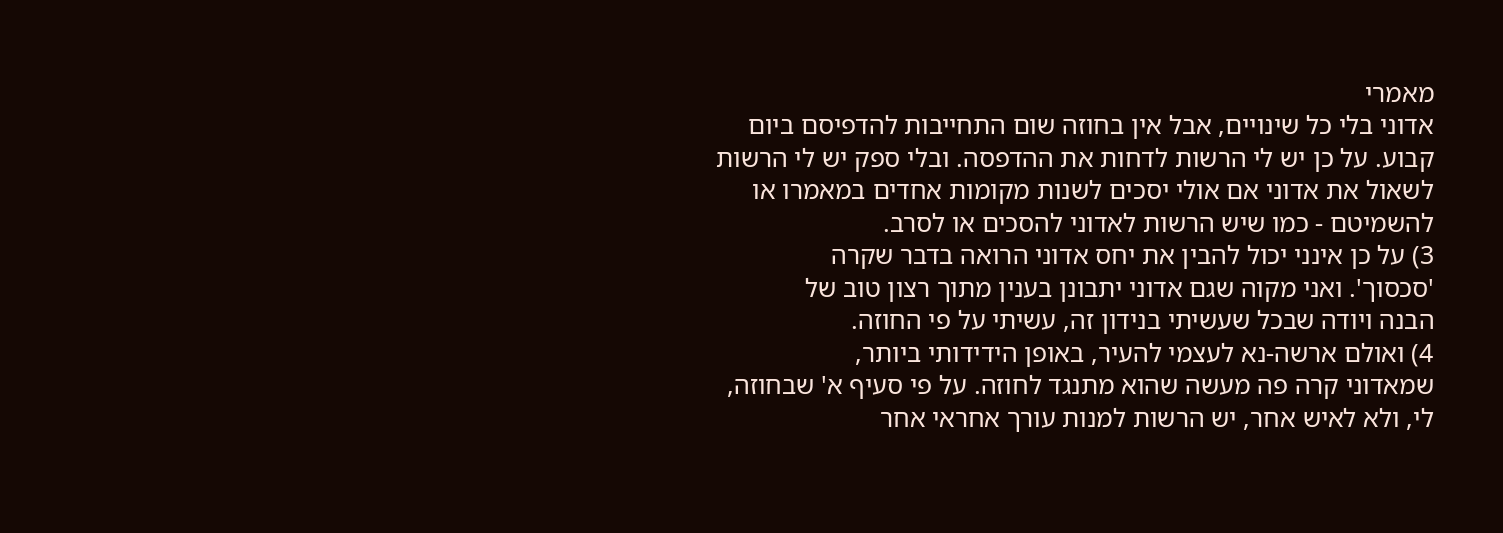מאמרי
אדוני בלי כל שינויים, אבל אין בחוזה שום התחייבות להדפיסם ביום
קבוע. על כן יש לי הרשות לדחות את ההדפסה. ובלי ספק יש לי הרשות
לשאול את אדוני אם אולי יסכים לשנות מקומות אחדים במאמרו או
להשמיטם - כמו שיש הרשות לאדוני להסכים או לסרב.
3) על כן אינני יכול להבין את יחס אדוני הרואה בדבר שקרה
'סכסוך'. ואני מקוה שגם אדוני יתבונן בענין מתוך רצון טוב של
הבנה ויודה שבכל שעשיתי בנידון זה, עשיתי על פי החוזה.
4) ואולם ארשה-נא לעצמי להעיר, באופן הידידותי ביותר,
שמאדוני קרה פה מעשה שהוא מתנגד לחוזה. על פי סעיף א' שבחוזה,
לי, ולא לאיש אחר, יש הרשות למנות עורך אחראי אחר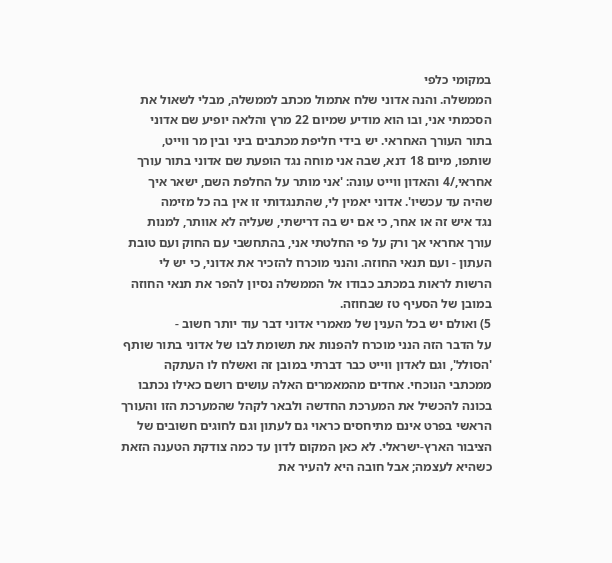במקומי כלפי
הממשלה. והנה אדוני שלח אתמול מכתב לממשלה, מבלי לשאול את
הסכמתי אני, ובו הוא מודיע שמיום 22 מרץ והלאה יופיע שם אדוני
בתור העורך האחראי. יש בידי חליפת מכתבים ביני ובין מר ווייט,
שותפו, מיום 18 דנא, שבה אני מוחה נגד הופעת שם אדוני בתור עורך
אחראי,/4 והאדון ווייט עונה: 'אני מותר על החלפת השם, ישאר איך
שהיה עד עכשיו'. אדוני יאמין לי, שהתנגדותי זו אין בה כל מזימה
נגד איש זה או אחר, כי אם יש בה דרישתי, שעליה לא אוותר, למנות
עורך אחראי אך ורק על פי החלטתי אני, בהתחשבי עם החוק ועם טובת
העתון - ועם תנאי החוזה. והנני מוכרח להזכיר את אדוני, כי יש לי
הרשות לראות במכתב כבודו אל הממשלה נסיון להפר את תנאי החוזה
במובן של הסעיף טז שבחוזה.
5) ואולם יש בכל הענין של מאמרי אדוני דבר עוד יותר חשוב -
על הדבר הזה הנני מוכרח להפנות את תשומת לבו של אדוני בתור שותף
'הסולל', וגם לאדון ווייט כבר דברתי במובן זה ואשלח לו העתקה
ממכתבי הנוכחי. אחדים מהמאמרים האלה עושים רושם כאילו נכתבו
בכונה להכשיל את המערכת החדשה ולבאר לקהל שהמערכת הזו והעורך
הראשי בפרט אינם מתיחסים כראוי גם לעתון וגם לחוגים חשובים של
הציבור הארץ-ישראלי. לא כאן המקום לדון עד כמה צודקת הטענה הזאת
כשהיא לעצמה; אבל חובה היא להעיר את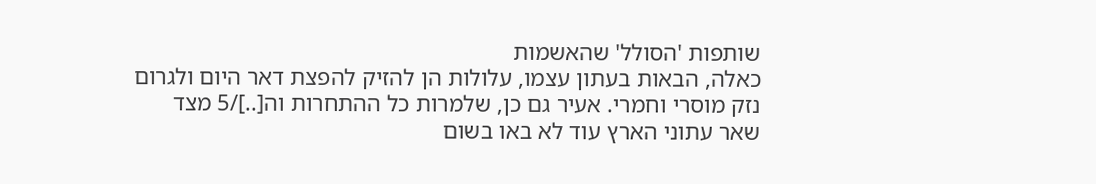שותפות 'הסולל' שהאשמות
כאלה, הבאות בעתון עצמו, עלולות הן להזיק להפצת דאר היום ולגרום
נזק מוסרי וחמרי. אעיר גם כן, שלמרות כל ההתחרות וה[..]/5 מצד
שאר עתוני הארץ עוד לא באו בשום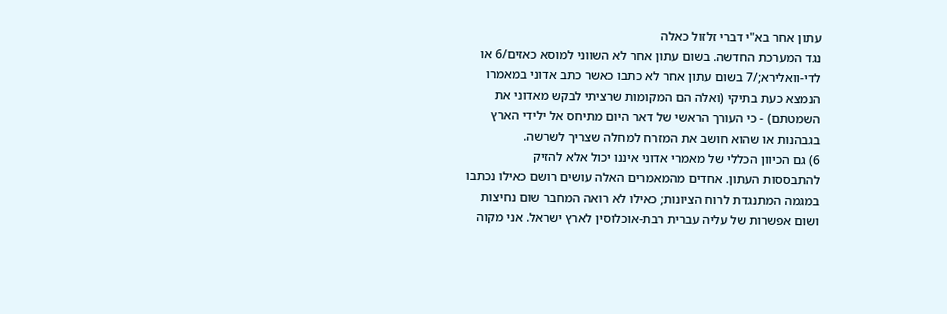עתון אחר בא"י דברי זלזול כאלה
נגד המערכת החדשה. בשום עתון אחר לא השווני למוסא כאזים/6 או
לדי-וואלירא;/7 בשום עתון אחר לא כתבו כאשר כתב אדוני במאמרו
הנמצא כעת בתיקי (ואלה הם המקומות שרציתי לבקש מאדוני את
השמטתם) - כי העורך הראשי של דאר היום מתיחס אל ילידי הארץ
בגבהנות או שהוא חושב את המזרח למחלה שצריך לשרשה.
6) גם הכיוון הכללי של מאמרי אדוני איננו יכול אלא להזיק
להתבססות העתון. אחדים מהמאמרים האלה עושים רושם כאילו נכתבו
במגמה המתנגדת לרוח הציונות; כאילו לא רואה המחבר שום נחיצות
ושום אפשרות של עליה עברית רבת-אוכלוסין לארץ ישראל. אני מקוה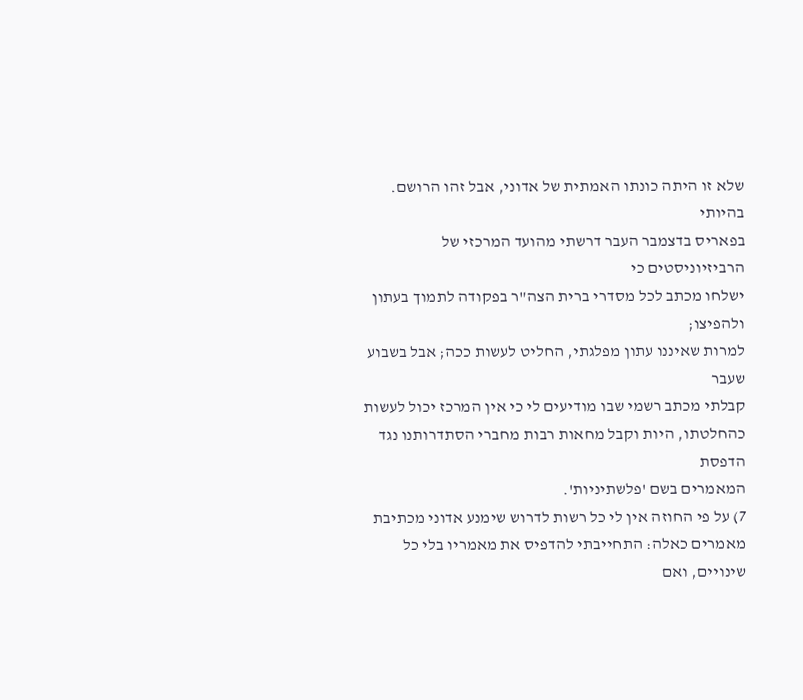שלא זו היתה כונתו האמתית של אדוני, אבל זהו הרושם. בהיותי
בפאריס בדצמבר העבר דרשתי מהועד המרכזי של הרביזיוניסטים כי
ישלחו מכתב לכל מסדרי ברית הצה"ר בפקודה לתמוך בעתון ולהפיצו;
למרות שאיננו עתון מפלגתי, החליט לעשות ככה; אבל בשבוע שעבר
קבלתי מכתב רשמי שבו מודיעים לי כי אין המרכז יכול לעשות
כהחלטתו, היות וקבל מחאות רבות מחברי הסתדרותנו נגד הדפסת
המאמרים בשם 'פלשתיניות'.
7) על פי החוזה אין לי כל רשות לדרוש שימנע אדוני מכתיבת
מאמרים כאלה: התחייבתי להדפיס את מאמריו בלי כל שינויים, ואם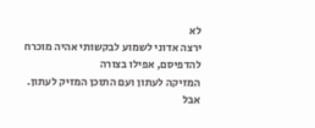לא
ירצה אדוני לשמוע לבקשותי אהיה מוכרח להדפיסם, אפילו בצורה
המזיקה לעתון ועם התוכן המזיק לעתון. אבל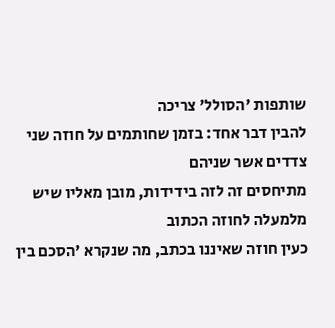שותפות 'הסולל' צריכה
להבין דבר אחד: בזמן שחותמים על חוזה שני צדדים אשר שניהם
מתיחסים זה לזה בידידות, מובן מאליו שיש מלמעלה לחוזה הכתוב
כעין חוזה שאיננו בכתב, מה שנקרא 'הסכם בין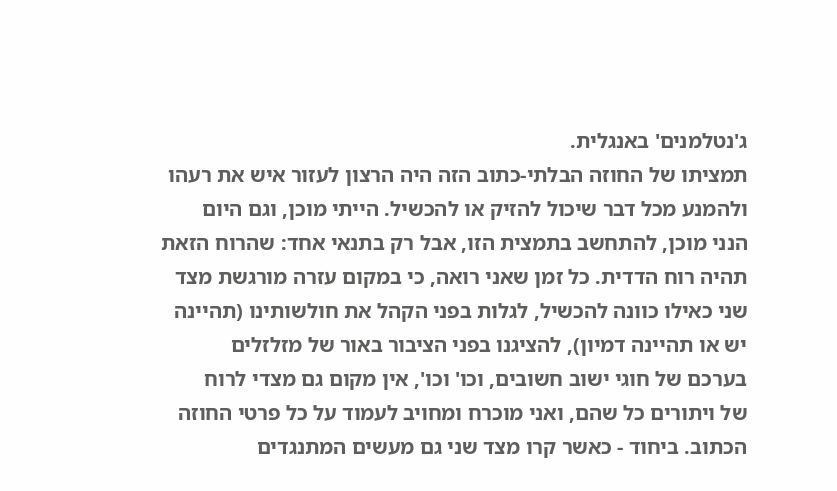ג'נטלמנים' באנגלית.
תמציתו של החוזה הבלתי-כתוב הזה היה הרצון לעזור איש את רעהו
ולהמנע מכל דבר שיכול להזיק או להכשיל. הייתי מוכן, וגם היום
הנני מוכן, להתחשב בתמצית הזו, אבל רק בתנאי אחד: שהרוח הזאת
תהיה רוח הדדית. כל זמן שאני רואה, כי במקום עזרה מורגשת מצד
שני כאילו כוונה להכשיל, לגלות בפני הקהל את חולשותינו (תהיינה
יש או תהיינה דמיון), להציגנו בפני הציבור באור של מזלזלים
בערכם של חוגי ישוב חשובים, וכו' וכו', אין מקום גם מצדי לרוח
של ויתורים כל שהם, ואני מוכרח ומחויב לעמוד על כל פרטי החוזה
הכתוב. ביחוד - כאשר קרו מצד שני גם מעשים המתנגדים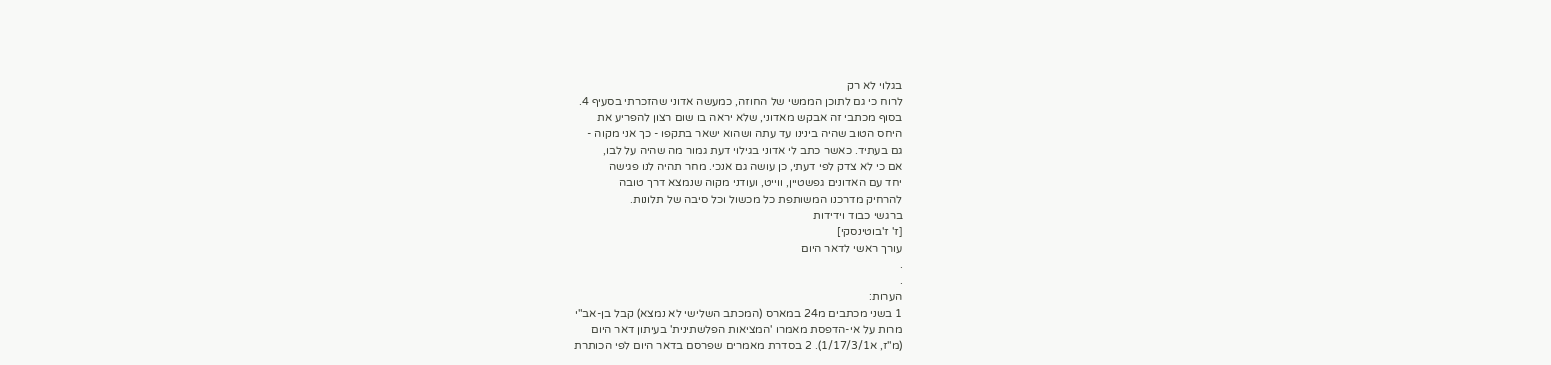בגלוי לא רק
לרוח כי גם לתוכן הממשי של החוזה, כמעשה אדוני שהזכרתי בסעיף 4.
בסוף מכתבי זה אבקש מאדוני, שלא יראה בו שום רצון להפריע את
היחס הטוב שהיה בינינו עד עתה ושהוא ישאר בתקפו - כך אני מקוה -
גם בעתיד. כאשר כתב לי אדוני בגילוי דעת גמור מה שהיה על לבו,
אם כי לא צדק לפי דעתי, כן עושה גם אנכי. מחר תהיה לנו פגישה
יחד עם האדונים גפשטיין, ווייט, ועודני מקוה שנמצא דרך טובה
להרחיק מדרכנו המשותפת כל מכשול וכל סיבה של תלונות.
ברגשי כבוד וידידות
[ז' ז'בוטינסקי]
עורך ראשי לדאר היום
.
.
הערות:
1 בשני מכתבים מ24 במארס (המכתב השלישי לא נמצא) קבל בן-אב"י
מרות על אי-הדפסת מאמרו 'המציאות הפלשתינית' בעיתון דאר היום
(מ"ז, א1/17/3/1). 2 בסדרת מאמרים שפרסם בדאר היום לפי הכותרת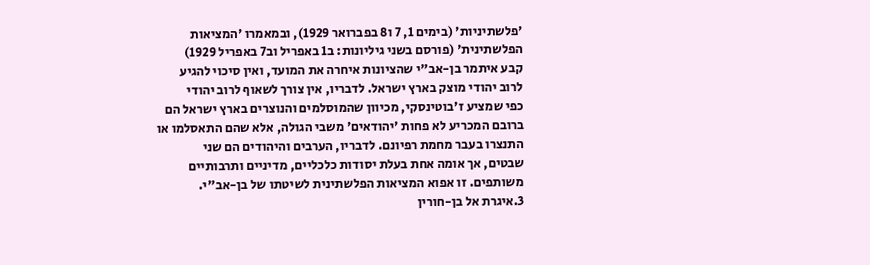'פלשתיניות' (בימים 1, 7 ו8 בפברואר 1929), ובמאמרו 'המציאות
הפלשתינית' (פורסם בשני גיליונות: ב1 באפריל וב7 באפריל 1929)
קבע איתמר בן-אב"י שהציונות איחרה את המועד, ואין סיכוי להגיע
לרוב יהודי מוצק בארץ ישראל. לדבריו, אין צורך לשאוף לרוב יהודי
כפי שמציע ז'בוטינסקי, מכיוון שהמוסלמים והנוצרים בארץ ישראל הם
ברובם המכריע לא פחות 'יהודאים' משבי הגולה, אלא שהם התאסלמו או
התנצרו בעבר מחמת רפיונם. לדבריו, הערבים והיהודים הם שני
שבטים, אך אומה אחת בעלת יסודות כלכליים, מדיניים ותרבותיים
משותפים. זו אפוא המציאות הפלשתינית לשיטתו של בן-אב"י.
3.איגרת אל בן-חורין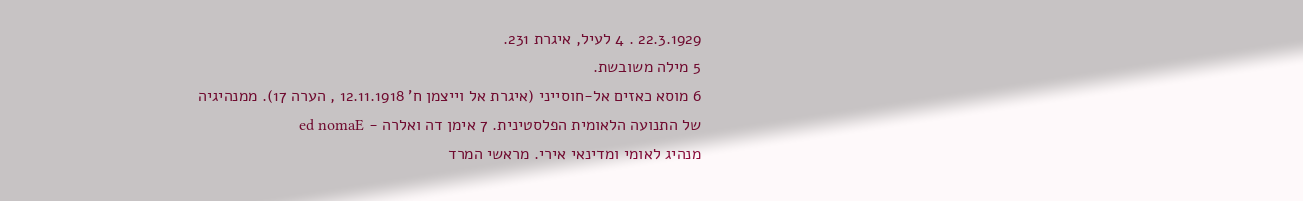22.3.1929 . 4 לעיל, איגרת 231.
5 מילה משובשת.
6 מוסא כאזים אל-חוסייני (איגרת אל וייצמן ח' 12.11.1918 , הערה 17). ממנהיגיה
של התנועה הלאומית הפלסטינית. 7 אימן דה ואלרה - ed nomaE
מנהיג לאומי ומדינאי אירי. מראשי המרד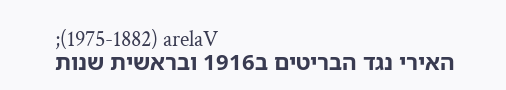;(1975-1882) arelaV
האירי נגד הבריטים ב1916 ובראשית שנות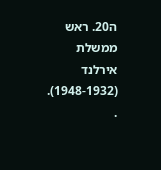ה20. ראש ממשלת אירלנד
(1948-1932).
.